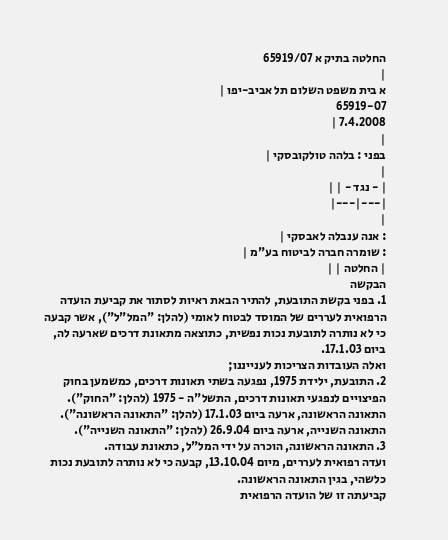החלטה בתיק א 65919/07
|
א בית משפט השלום תל אביב-יפו |
65919-07
7.4.2008 |
|
בפני : בלהה טולקובסקי |
|
| - נגד - | |
|---|---|
|
: אנה ענבלה לאבסקי |
: שומרה חברה לביטוח בע"מ |
| החלטה | |
הבקשה
1. בפני בקשת התובעת, להתיר הבאת ראיות לסתור את קביעת הועדה הרפואית לעררים של המוסד לבטוח לאומי (להלן: "המל"ל"), אשר קבעה כי לא נותרה לתובעת נכות נפשית, כתוצאה מתאונת דרכים שארעה לה, ביום 17.1.03.
ואלה העובדות הצריכות לענייננו;
2. התובעת, ילידת 1975, נפגעה בשתי תאונות דרכים, כמשמען בחוק הפיצויים לנפגעי תאונות דרכים, התשל"ה - 1975 (להלן: "החוק").
התאונה הראשונה, ארעה ביום 17.1.03 (להלן: "התאונה הראשונה").
התאונה השנייה, ארעה ביום 26.9.04 (להלן: "התאונה השנייה").
3. התאונה הראשונה, הוכרה על ידי המל"ל, כתאונת עבודה.
ועדה רפואית לעררים, מיום 13.10.04, קבעה כי לא נותרה לתובעת נכות כלשהי, בגין התאונה הראשונה.
קביעתה זו של הועדה הרפואית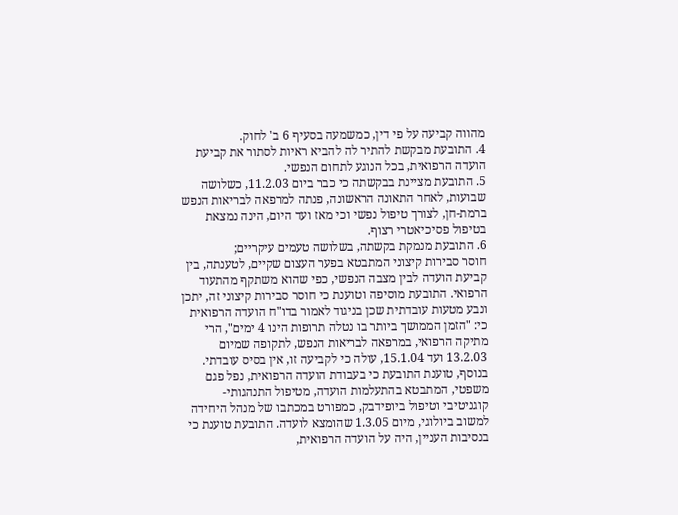מהווה קביעה על פי דין, כמשמעה בסעיף 6 ב' לחוק.
4. התובעת מבקשת להתיר לה להביא ראיות לסתור את קביעת הועדה הרפואית, בכל הנוגע לתחום הנפשי.
5. התובעת מציינת בבקשתה כי כבר ביום 11.2.03, כשלושה שבועות, לאחר התאונה הראשונה, פנתה למרפאה לבריאות הנפש ברמת-חן, לצורך טיפול נפשי וכי מאז ועד היום, הינה נמצאת בטיפול פסיכיאטרי רצוף.
6. התובעת מנמקת בקשתה, בשלושה טעמים עיקריים;
חוסר סבירות קיצוני המתבטא בפער העצום שקיים, לטענתה, בין קביעת הועדה לבין מצבה הנפשי, כפי שהוא משתקף מהתעוד הרפואי. התובעת מוסיפה וטוענת כי חוסר סבירות קיצוני זה, יתכן ונבע מטעות עובדתית שכן בניגוד לאמור בדו"ח הועדה הרפואית כי: "הזמן הממושך ביותר בו נטלה תרופות הינו 4 ימים", הרי מתיקה הרפואי, במרפאה לבריאות הנפש, לתקופה שמיום 13.2.03 ועד 15.1.04, עולה כי לקביעה זו, אין בסיס עובדתי.
בנוסף, טוענת התובעת כי בעבודת הועדה הרפואית, נפל פגם משפטי, המתבטא בהתעלמות הועדה, מטיפול התנהגותי-קוגניטיבי וטיפול ביופידבק, כמפורט במכתבו של מנהל היחידה למשוב ביולוגי, מיום 1.3.05 שהומצא לועדה. התובעת טוענת כי בנסיבות העניין, היה על הועדה הרפואית,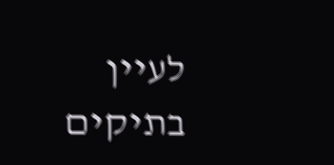לעיין בתיקים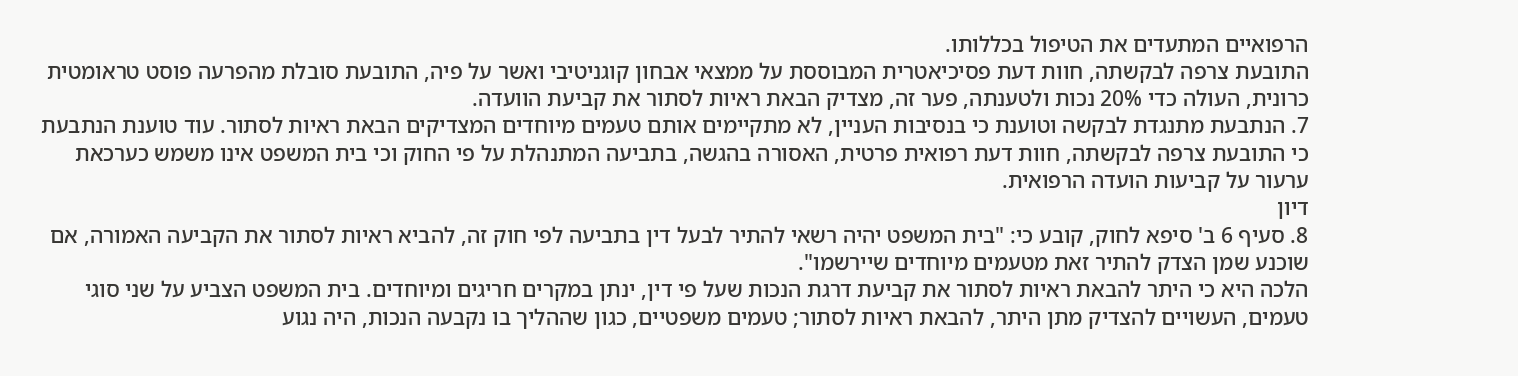הרפואיים המתעדים את הטיפול בכללותו.
התובעת צרפה לבקשתה, חוות דעת פסיכיאטרית המבוססת על ממצאי אבחון קוגניטיבי ואשר על פיה, התובעת סובלת מהפרעה פוסט טראומטית כרונית, העולה כדי 20% נכות ולטענתה, פער זה, מצדיק הבאת ראיות לסתור את קביעת הוועדה.
7. הנתבעת מתנגדת לבקשה וטוענת כי בנסיבות העניין, לא מתקיימים אותם טעמים מיוחדים המצדיקים הבאת ראיות לסתור. עוד טוענת הנתבעת כי התובעת צרפה לבקשתה, חוות דעת רפואית פרטית, האסורה בהגשה, בתביעה המתנהלת על פי החוק וכי בית המשפט אינו משמש כערכאת ערעור על קביעות הועדה הרפואית.
דיון
8. סעיף 6 ב' סיפא לחוק, קובע כי: "בית המשפט יהיה רשאי להתיר לבעל דין בתביעה לפי חוק זה, להביא ראיות לסתור את הקביעה האמורה, אם שוכנע שמן הצדק להתיר זאת מטעמים מיוחדים שיירשמו".
הלכה היא כי היתר להבאת ראיות לסתור את קביעת דרגת הנכות שעל פי דין, ינתן במקרים חריגים ומיוחדים. בית המשפט הצביע על שני סוגי טעמים, העשויים להצדיק מתן היתר, להבאת ראיות לסתור; טעמים משפטיים, כגון שההליך בו נקבעה הנכות, היה נגוע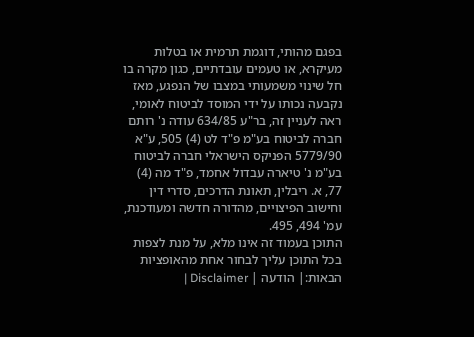בפגם מהותי, דוגמת תרמית או בטלות מעיקרא, או טעמים עובדתיים, כגון מקרה בו חל שינוי משמעותי במצבו של הנפגע, מאז נקבעה נכותו על ידי המוסד לביטוח לאומי, ראה לעניין זה, בר"ע 634/85 עודה נ' רותם חברה לביטוח בע"מ פ"ד לט (4) 505, ע"א 5779/90 הפניקס הישראלי חברה לביטוח בע"מ נ' טיארה עבדול אחמד, פ"ד מה (4) 77, א. ריבלין, תאונת הדרכים, סדרי דין וחישוב הפיצויים, מהדורה חדשה ומעודכנת, עמ' 494, 495.
התוכן בעמוד זה אינו מלא, על מנת לצפות בכל התוכן עליך לבחור אחת מהאופציות הבאות:| הודעה | Disclaimer |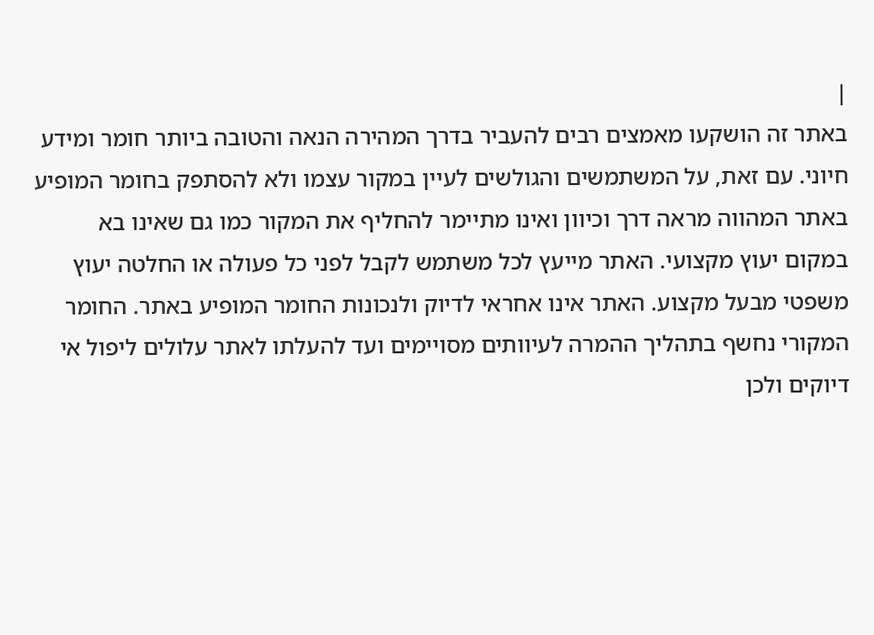|
באתר זה הושקעו מאמצים רבים להעביר בדרך המהירה הנאה והטובה ביותר חומר ומידע חיוני. עם זאת, על המשתמשים והגולשים לעיין במקור עצמו ולא להסתפק בחומר המופיע באתר המהווה מראה דרך וכיוון ואינו מתיימר להחליף את המקור כמו גם שאינו בא במקום יעוץ מקצועי. האתר מייעץ לכל משתמש לקבל לפני כל פעולה או החלטה יעוץ משפטי מבעל מקצוע. האתר אינו אחראי לדיוק ולנכונות החומר המופיע באתר. החומר המקורי נחשף בתהליך ההמרה לעיוותים מסויימים ועד להעלתו לאתר עלולים ליפול אי דיוקים ולכן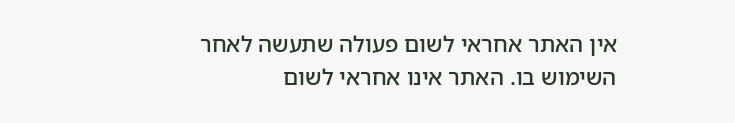אין האתר אחראי לשום פעולה שתעשה לאחר השימוש בו. האתר אינו אחראי לשום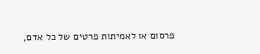פרסום או לאמיתות פרטים של כל אדם,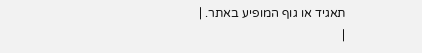תאגיד או גוף המופיע באתר. |
|